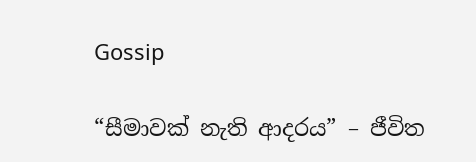Gossip

“සීමාවක් නැති ආදරය” – ජීවිත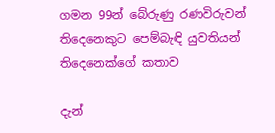ගමන 99න් බේරුණු රණවිරුවන් තිදෙනෙකුට පෙම්බැඳි යුවතියන් තිදෙනෙක්ගේ කතාව

දැන්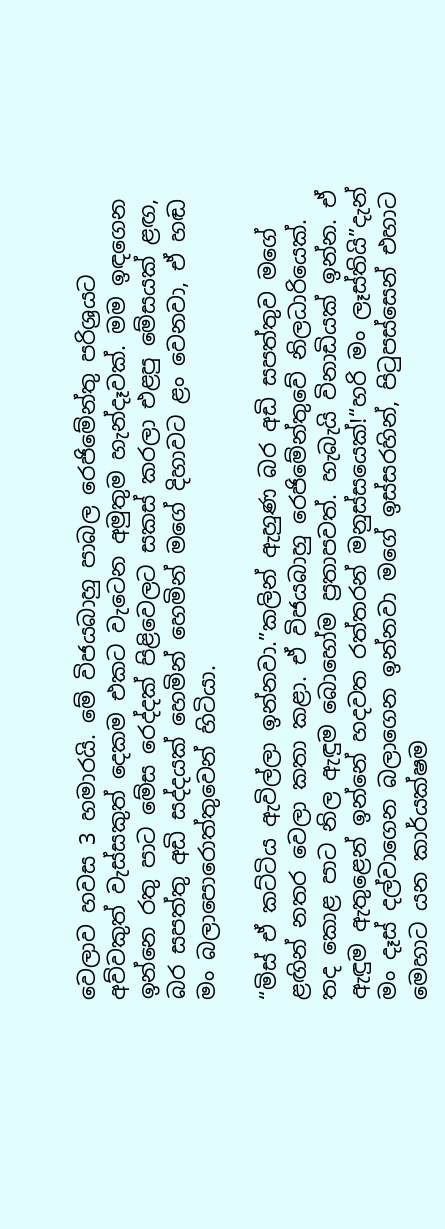වෙලාව හවස 3 හමාරයි. මේ විජයබාහු පාබල රෙජිමේන්තු පරිශ්‍රයට අව්වකුත් වැස්සකුත් දෙකම එකට වැටෙන අමුතුම හැන්දෑවක්. මම ඉඳගෙන ඉන්නෙ රතු පාට මේස රෙද්දක් පිළිවෙලට සකස් කරලා එළපු මේසයක් ළඟ, බර සපත්තු අඩි සද්දයක් හෙමින් හෙමින් මගේ දිහාවට ළං වෙනවා, ඒ හඬ මං බලාපොරොත්තුවෙන් හිටියා.

“මිස් ඒ කට්ටිය ඇවිල්ලා ඉන්නවා.”කලින් ඇහුණ බර අඩි සපත්තුව මගේ ළඟින් නතර වෙලා කතා කළා. ඒ විජයබාහු රෙජිමේන්තුවේ නිලධාරියෙක්. තද කොළ පාට නිල ඇඳුම බොහෝම ප්‍රතාපවත්. හැබැයි විනාඩියක් ඉන්න. ඒ ඇඳුම ඇතුළෙන් ඉන්නේ හදවත රත්තරන් මනුස්සයෙක්!“හරි මං ලෑස්තියි”දැන් මං දෑස් දල්වාගෙන බලාගෙන ඉන්නවා මගේ ඉස්සරහින්, පිටුපස්සෙන් එහාට මෙහාට යන කාර්යක්ෂම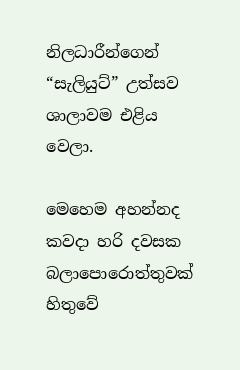නිලධාරීන්ගෙන් “සැලියුට්” උත්සව ශාලාවම එළිය වෙලා.

මෙහෙම අහන්නද කවදා හරි දවසක බලාපොරොත්තුවක් හිතුවේ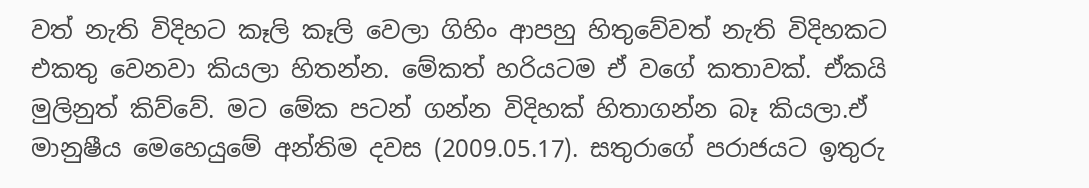වත් නැති විදිහට කෑලි කෑලි වෙලා ගිහිං ආපහු හිතුවේවත් නැති විදිහකට එකතු වෙනවා කියලා හිතන්න. මේකත් හරියටම ඒ වගේ කතාවක්. ඒකයි මුලිනුත් කිව්වේ. මට මේක පටන් ගන්න විදිහක් හිතාගන්න බෑ කියලා.ඒ මානුෂීය මෙහෙයුමේ අන්තිම දවස (2009.05.17). සතුරාගේ පරාජයට ඉතුරු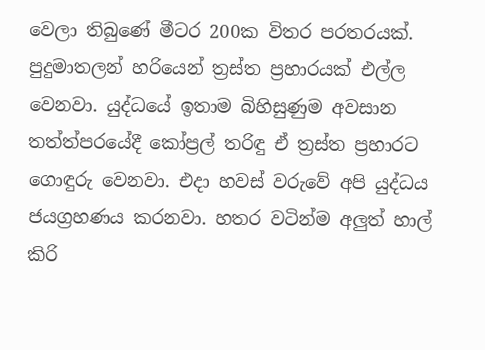වෙලා තිබුණේ මීටර 200ක විතර පරතරයක්. පුදුමාතලන් හරියෙන් ත්‍රස්ත ප්‍රහාරයක් එල්ල වෙනවා. යුද්ධයේ ඉතාම බිහිසුණුම අවසාන තත්ත්පරයේදී කෝප්‍රල් තරිඳු ඒ ත්‍රස්ත ප්‍රහාරට ගොඳුරු වෙනවා. එදා හවස් වරුවේ අපි යුද්ධය ජයග්‍රහණය කරනවා. හතර වටින්ම අලුත් හාල් කිරි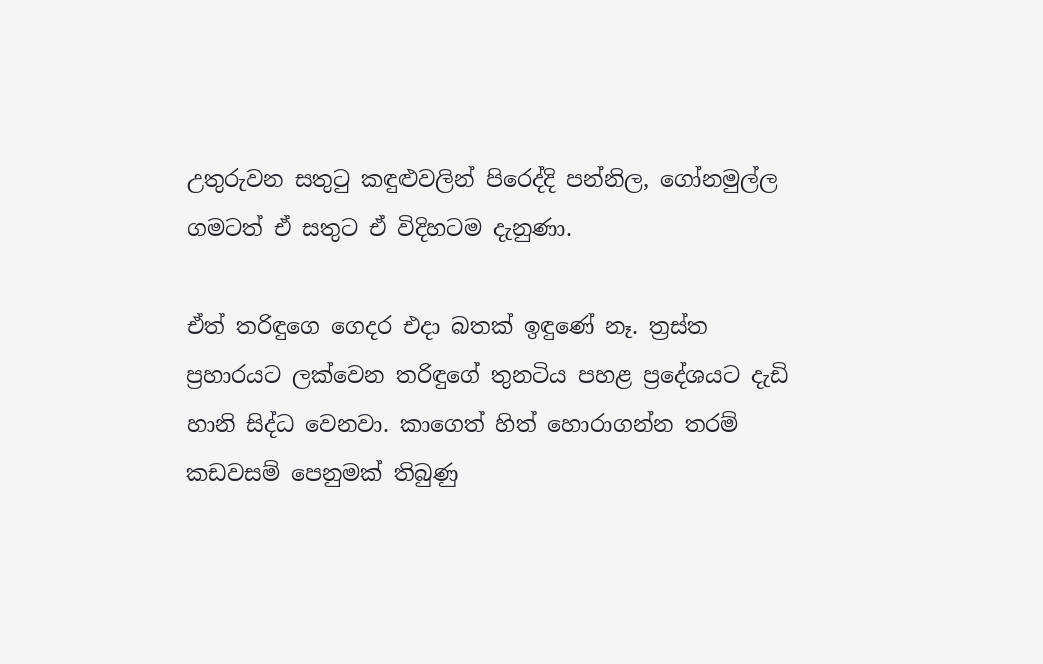උතුරුවන සතුටු කඳුළුවලින් පිරෙද්දි පන්නිල, ගෝනමුල්ල ගමටත් ඒ සතුට ඒ විදිහටම දැනුණා.

ඒත් තරිඳුගෙ ගෙදර එදා බතක් ඉඳුණේ නෑ. ත්‍රස්ත ප්‍රහාරයට ලක්වෙන තරිඳුගේ තුනටිය පහළ ප්‍රදේශයට දැඩි හානි සිද්ධ වෙනවා. කාගෙත් හිත් හොරාගන්න තරම් කඩවසම් පෙනුමක් තිබුණු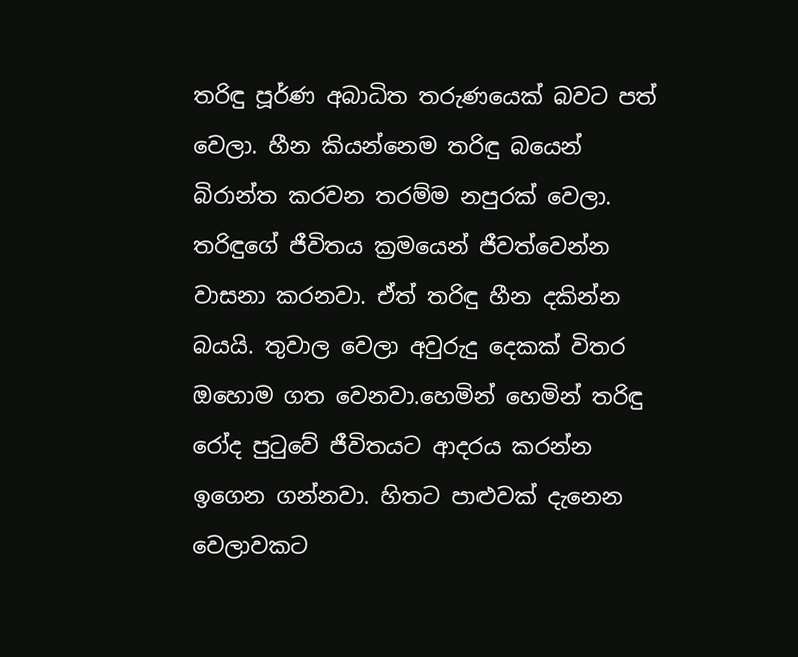තරිඳු පූර්ණ අබාධිත තරුණයෙක් බවට පත් වෙලා. හීන කියන්නෙම තරිඳු බයෙන් බිරාන්ත කරවන තරම්ම නපුරක් වෙලා. තරිඳුගේ ජීවිතය ක්‍රමයෙන් ජීවත්වෙන්න වාසනා කරනවා. ඒත් තරිඳු හීන දකින්න බයයි. තුවාල වෙලා අවුරුදු දෙකක් විතර ඔහොම ගත වෙනවා.හෙමින් හෙමින් තරිඳු රෝද පුටුවේ ජීවිතයට ආදරය කරන්න ඉගෙන ගන්නවා. හිතට පාළුවක් දැනෙන වෙලාවකට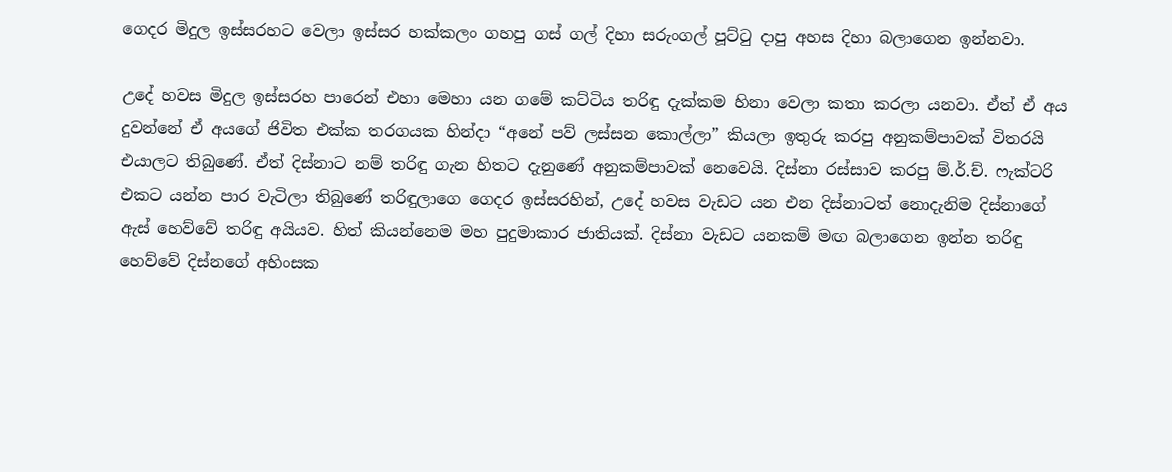ගෙදර මිදුල ඉස්සරහට වෙලා ඉස්සර හක්කලං ගහපු ගස් ගල් දිහා සරුංගල් පූට්ටු දාපු අහස දිහා බලාගෙන ඉන්නවා.

උදේ හවස මිදුල ඉස්සරහ පාරෙන් එහා මෙහා යන ගමේ කට්ටිය තරිඳු දැක්කම හිනා වෙලා කතා කරලා යනවා. ඒත් ඒ අය දුවන්නේ ඒ අයගේ ජිවිත එක්ක තරගයක හින්දා “අනේ පව් ලස්සන කොල්ලා” කියලා ඉතුරු කරපු අනුකම්පාවක් විතරයි එයාලට තිබුණේ. ඒත් දිස්නාට නම් තරිඳු ගැන හිතට දැනුණේ අනුකම්පාවක් නෙවෙයි. දිස්නා රස්සාව කරපු ම්.ර්.ච්. ෆැක්ටරි එකට යන්න පාර වැටිලා තිබුණේ තරිඳුලාගෙ ගෙදර ඉස්සරහින්, උදේ හවස වැඩට යන එන දිස්නාටත් නොදැනිම දිස්නාගේ ඇස් හෙව්වේ තරිඳු අයියව. හිත් කියන්නෙම මහ පුදුමාකාර ජාතියක්. දිස්නා වැඩට යනකම් මඟ බලාගෙන ඉන්න තරිඳු හෙව්වේ දිස්නගේ අහිංසක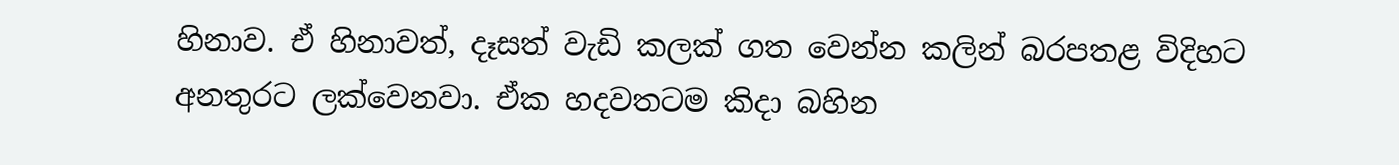හිනාව. ඒ හිනාවත්, දෑසත් වැඩි කලක් ගත වෙන්න කලින් බරපතළ විදිහට අනතුරට ලක්වෙනවා. ඒක හදවතටම කිදා බහින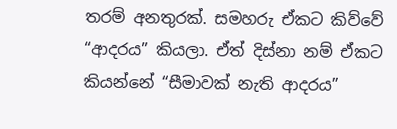තරම් අනතුරක්. සමහරු ඒකට කිව්වේ “ආදරය” කියලා. ඒත් දිස්නා නම් ඒකට කියන්නේ “සීමාවක් නැති ආදරය”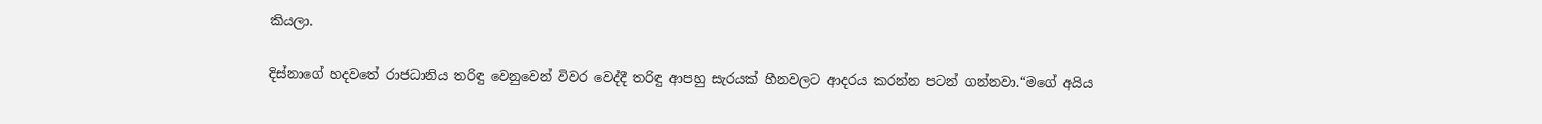කියලා.

දිස්නාගේ හදවතේ රාජධානිය තරිඳු වෙනුවෙන් විවර වෙද්දී තරිඳු ආපහු සැරයක් හීනවලට ආදරය කරන්න පටන් ගන්නවා.“මගේ අයිය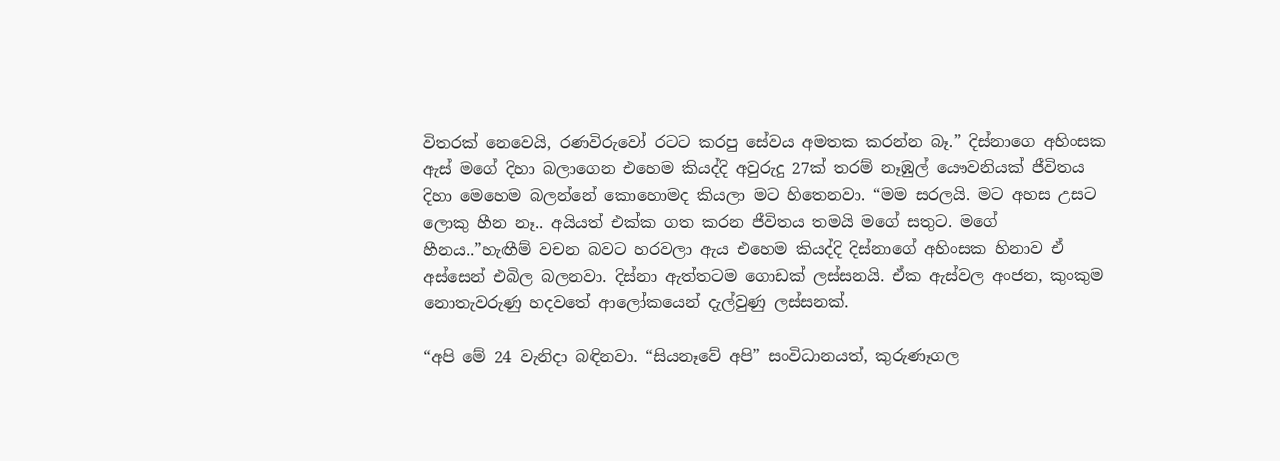විතරක් නෙවෙයි, රණවිරුවෝ රටට කරපු සේවය අමතක කරන්න බෑ.” දිස්නාගෙ අහිංසක ඇස් මගේ දිහා බලාගෙන එහෙම කියද්දි අවුරුදු 27ක් තරම් නෑඹුල් යෞවනියක් ජීවිතය දිහා මෙහෙම බලන්නේ කොහොමද කියලා මට හිතෙනවා. “මම සරලයි. මට අහස උසට ලොකු හීන නෑ.. අයියත් එක්ක ගත කරන ජීවිතය තමයි මගේ සතුට. මගේ හීනය..”හැඟීම් වචන බවට හරවලා ඇය එහෙම කියද්දි දිස්නාගේ අහිංසක හිනාව ඒ අස්සෙන් එබිල බලනවා. දිස්නා ඇත්තටම ගොඩක් ලස්සනයි. ඒක ඇස්වල අංජන, කුංකුම නොතැවරුණු හදවතේ ආලෝකයෙන් දැල්වුණු ලස්සනක්.

“අපි මේ 24 වැනිදා බඳිනවා. “සියනෑවේ අපි” සංවිධානයත්, කුරුණෑගල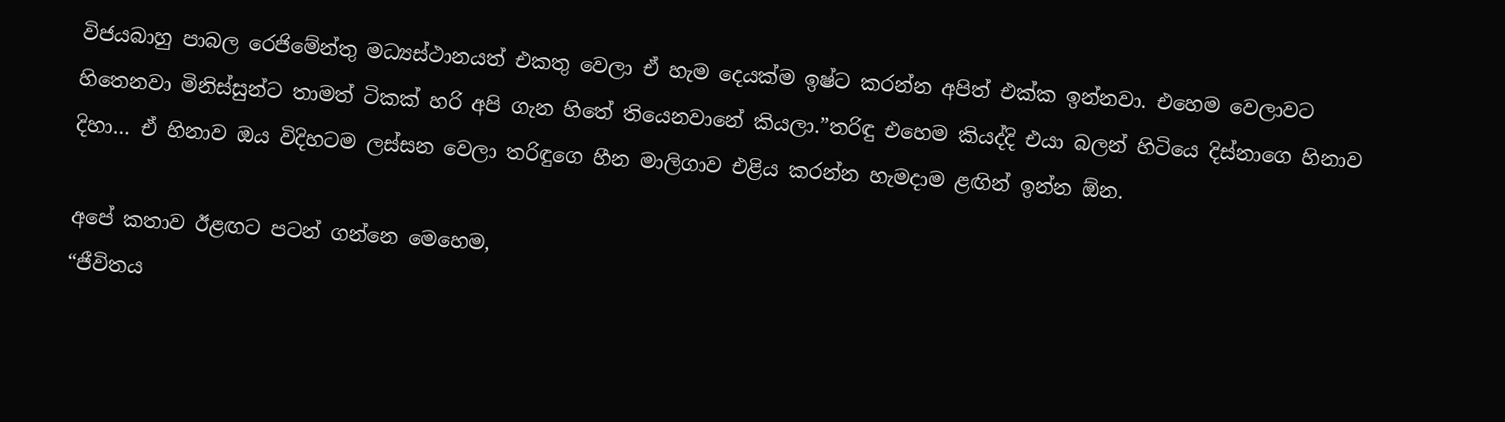විජයබාහු පාබල රෙජිමේන්තු මධ්‍යස්ථානයත් එකතු වෙලා ඒ හැම දෙයක්ම ඉෂ්ට කරන්න අපිත් එක්ක ඉන්නවා. එහෙම වෙලාවට හිතෙනවා මිනිස්සුන්ට තාමත් ටිකක් හරි අපි ගැන හිතේ තියෙනවානේ කියලා.”තරිඳු එහෙම කියද්දි එයා බලන් හිටියෙ දිස්නාගෙ හිනාව දිහා… ඒ හිනාව ඔය විදිහටම ලස්සන වෙලා තරිඳුගෙ හීන මාලිගාව එළිය කරන්න හැමදාම ළඟින් ඉන්න ඕන.

අපේ කතාව ඊළඟට පටන් ගන්නෙ මෙහෙම,
“ජීවිතය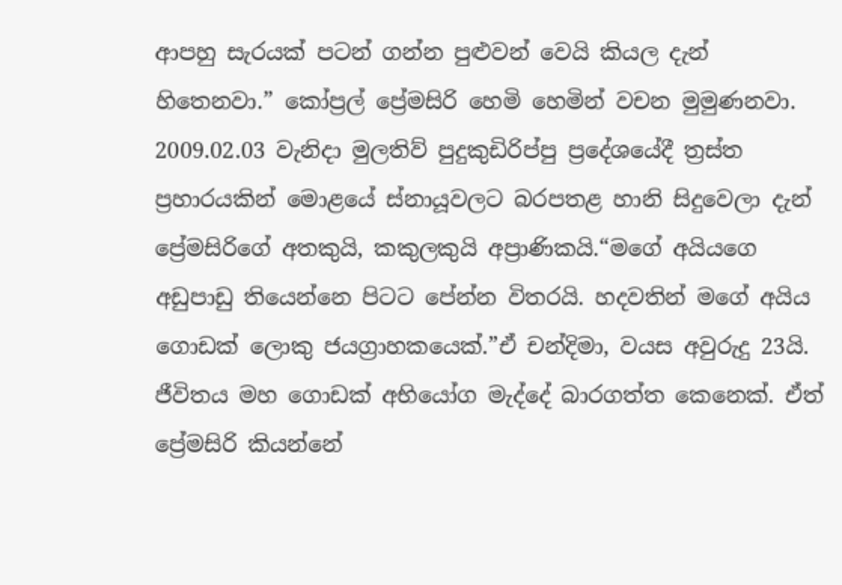ආපහු සැරයක් පටන් ගන්න පුළුවන් වෙයි කියල දැන් හිතෙනවා.” කෝප්‍රල් ප්‍රේමසිරි හෙමි හෙමින් වචන මුමුණනවා. 2009.02.03 වැනිදා මුලතිව් පුදුකුඩිරිප්පු ප්‍රදේශයේදී ත්‍රස්ත ප්‍රහාරයකින් මොළයේ ස්නායූවලට බරපතළ හානි සිදුවෙලා දැන් ප්‍රේමසිරිගේ අතකුයි, කකුලකුයි අප්‍රාණිකයි.“මගේ අයියගෙ අඩුපාඩු තියෙන්නෙ පිටට පේන්න විතරයි. හදවතින් මගේ අයිය ගොඩක් ලොකු ජයග්‍රාහකයෙක්.”ඒ චන්දිමා, වයස අවුරුදු 23යි. ජීවිතය මහ ගොඩක් අභියෝග මැද්දේ බාරගත්ත කෙනෙක්. ඒත් ප්‍රේමසිරි කියන්නේ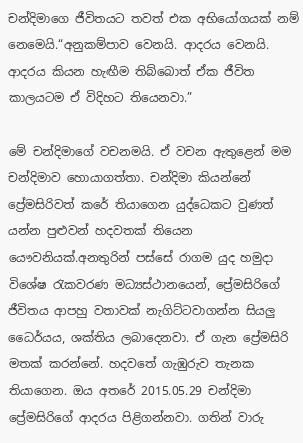චන්දිමාගෙ ජීවිතයට තවත් එක අභියෝගයක් නම් නෙමෙයි.“අනුකම්පාව වෙනයි. ආදරය වෙනයි. ආදරය කියන හැඟීම තිබ්බොත් ඒක ජීවිත කාලයටම ඒ විදිහට තියෙනවා.”

මේ චන්දිමාගේ වචනමයි. ඒ වචන ඇතුළෙන් මම චන්දිමාව හොයාගත්තා. චන්දිමා කියන්නේ ප්‍රේමසිරිවත් කරේ තියාගෙන යුද්ධෙකට වුණත් යන්න පුළුවන් හදවතක් තියෙන යෞවනියක්.අනතුරින් පස්සේ රාගම යුද හමුදා විශේෂ රැකවරණ මධ්‍යස්ථානයෙන්, ප්‍රේමසිරිගේ ජීවිතය ආපහු වතාවක් නැගිට්ටවාගන්න සියලු ධෛර්යය, ශක්තිය ලබාදෙනවා. ඒ ගැන ප්‍රේමසිරි මතක් කරන්නේ. හදවතේ ගැඹුරුව තැනක තියාගෙන. ඔය අතරේ 2015.05.29 චන්දිමා ප්‍රේමසිරිගේ ආදරය පිළිගන්නවා. ගතින් වාරු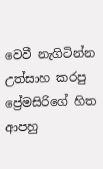වෙවී නැගිටින්න උත්සාහ කරපු ප්‍රේමසිරිගේ හිත ආපහු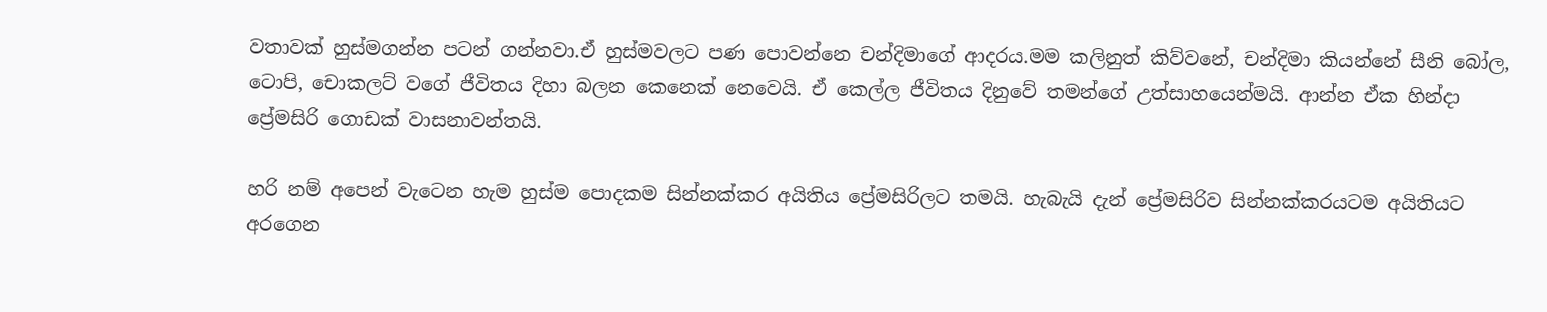වතාවක් හුස්මගන්න පටන් ගන්නවා.ඒ හුස්මවලට පණ පොවන්නෙ චන්දිමාගේ ආදරය.මම කලිනුත් කිව්වනේ, චන්දිමා කියන්නේ සීනි බෝල, ටොපි, චොකලට් වගේ ජීවිතය දිහා බලන කෙනෙක් නෙවෙයි. ඒ කෙල්ල ජීවිතය දිනුවේ තමන්ගේ උත්සාහයෙන්මයි. ආන්න ඒක හින්දා ප්‍රේමසිරි ගොඩක් වාසනාවන්තයි.

හරි නම් අපෙන් වැටෙන හැම හුස්ම පොදකම සින්නක්කර අයිතිය ප්‍රේමසිරිලට තමයි. හැබැයි දැන් ප්‍රේමසිරිව සින්නක්කරයටම අයිතියට අරගෙන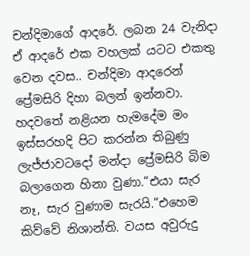චන්දිමාගේ ආදරේ. ලබන 24 වැනිදා ඒ ආදරේ එක වහලක් යටට එකතු වෙන දවස.. චන්දිමා ආදරෙන් ප්‍රේමසිරි දිහා බලන් ඉන්නවා. හදවතේ නළියන හැමදේම මං ඉස්සරහදි පිට කරන්න තිබුණු ලැජ්ජාවටදෝ මන්දා ප්‍රේමසිරි බිම බලාගෙන හිනා වුණා.“එයා සැර නෑ, සැර වුණාම සැරයි.”එහෙම කිව්වේ නිශාන්ති. වයස අවුරුදු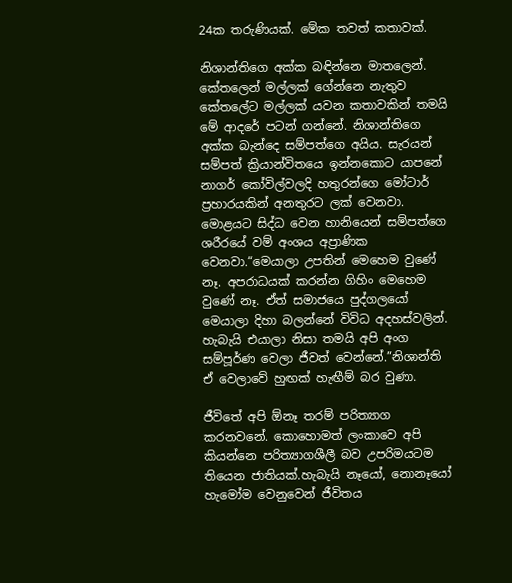24ක තරුණියක්. මේක තවත් කතාවක්.

නිශාන්තිගෙ අක්ක බඳින්නෙ මාතලෙන්. කේතලෙන් මල්ලක් ගේන්නෙ නැතුව කේතලේට මල්ලක් යවන කතාවකින් තමයි මේ ආදරේ පටන් ගන්නේ. නිශාන්තිගෙ අක්ක බැන්දෙ සම්පත්ගෙ අයිය. සැරයන් සම්පත් ක්‍රියාන්විතයෙ ඉන්නකොට යාපනේ නාගර් කෝවිල්වලදි හතුරන්ගෙ මෝටාර් ප්‍රහාරයකින් අනතුරට ලක් වෙනවා. මොළයට සිද්ධ වෙන හානියෙන් සම්පත්ගෙ ශරීරයේ වම් අංශය අප්‍රාණික වෙනවා.“මෙයාලා උපතින් මෙහෙම වුණේ නෑ. අපරාධයක් කරන්න ගිහිං මෙහෙම වුණේ නෑ. ඒත් සමාජයෙ පුද්ගලයෝ මෙයාලා දිහා බලන්නේ විවිධ අදහස්වලින්. හැබැයි එයාලා නිසා තමයි අපි අංග සම්පූර්ණ වෙලා ජීවත් වෙන්නේ.”නිශාන්ති ඒ වෙලාවේ හුඟක් හැඟීම් බර වුණා.

ජීවිතේ අපි ඕනෑ තරම් පරිත්‍යාග කරනවනේ. කොහොමත් ලංකාවෙ අපි කියන්නෙ පරිත්‍යාගශීලී බව උපරිමයටම තියෙන ජාතියක්.හැබැයි නෑයෝ, නොනෑයෝ හැමෝම වෙනුවෙන් ජීවිතය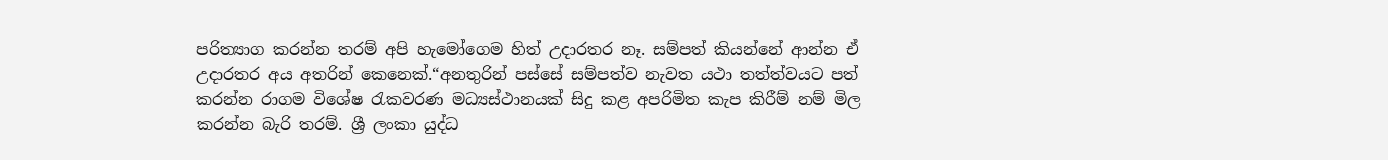පරිත්‍යාග කරන්න තරම් අපි හැමෝගෙම හිත් උදාරතර නෑ. සම්පත් කියන්නේ ආන්න ඒ උදාරතර අය අතරින් කෙනෙක්.“අනතුරින් පස්සේ සම්පත්ව නැවත යථා තත්ත්වයට පත් කරන්න රාගම විශේෂ රැකවරණ මධ්‍යස්ථානයක් සිදු කළ අපරිමිත කැප කිරීම් නම් මිල කරන්න බැරි තරම්. ශ්‍රී ලංකා යුද්ධ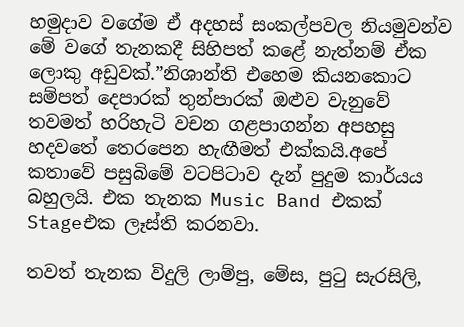හමුදාව වගේම ඒ අදහස් සංකල්පවල නියමුවන්ව මේ වගේ තැනකදී සිහිපත් කළේ නැත්නම් ඒක ලොකු අඩුවක්.”නිශාන්ති එහෙම කියනකොට සම්පත් දෙපාරක් තුන්පාරක් ඔළුව වැනුවේ තවමත් හරිහැටි වචන ගළපාගන්න අපහසු හදවතේ තෙරපෙන හැඟීමත් එක්කයි.අපේ කතාවේ පසුබිමේ වටපිටාව දැන් පුදුම කාර්යය බහුලයි. එක තැනක Music Band එකක් Stageඑක ලෑස්ති කරනවා.

තවත් තැනක විදුලි ලාම්පු, මේස, පුටු සැරසිලි,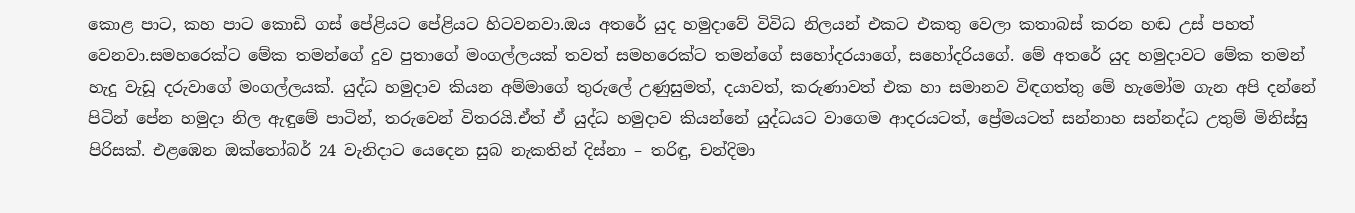කොළ පාට, කහ පාට කොඩි ගස් පේළියට පේළියට හිටවනවා.ඔය අතරේ යුද හමුදාවේ විවිධ නිලයන් එකට එකතු වෙලා කතාබස් කරන හඬ උස් පහත් වෙනවා.සමහරෙක්ට මේක තමන්ගේ දුව පුතාගේ මංගල්ලයක් තවත් සමහරෙක්ට තමන්ගේ සහෝදරයාගේ, සහෝදරියගේ. මේ අතරේ යුද හමුදාවට මේක තමන් හැදු වැඩූ දරුවාගේ මංගල්ලයක්. යුද්ධ හමුදාව කියන අම්මාගේ තුරුලේ උණුසුමත්, දයාවත්, කරුණාවත් එක හා සමානව විඳගත්තු මේ හැමෝම ගැන අපි දන්නේ පිටින් පේන හමුදා නිල ඇඳුමේ පාටින්, තරුවෙන් විතරයි.ඒත් ඒ යුද්ධ හමුදාව කියන්නේ යුද්ධයට වාගෙම ආදරයටත්, ප්‍රේමයටත් සන්නාහ සන්නද්ධ උතුම් මිනිස්සු පිරිසක්. එළඹෙන ඔක්තෝබර් 24 වැනිදාට යෙදෙන සුබ නැකතින් දිස්නා – තරිඳු, චන්දිමා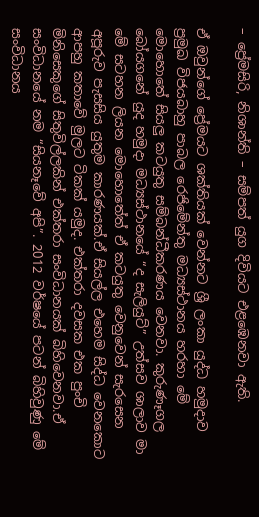– ප්‍රේමසිරි, නිශාන්ති – සම්පත් යුග දිවියට එළඹෙනවා ඇති.

ඒ ඔවුන්ගේ ප්‍රේමයට ශක්තියක් වෙන්නට ශ්‍රී ලංකා යුද්ධ හමුදාව ප්‍රමුඛ විජයබාහු පාබල රෙජිමේන්තු මධ්‍යස්ථානය හරහා මේ මොහොතේ සියලු කටයුතු සම්බන්ධීකරණය වෙනවා. කුරුණෑගල බෝයගනේ යුද හමුදා මධ්‍යස්ථානයේ “ද සැලියුට්” උත්සව ශාලාව මා මේ සටහන ලියන මොහොතේත් ඒ කටයුතු වෙනුවෙන් සැරසෙන අපූරුව පැසසිය යුතුම කාරණයක්.ඒ සියල්ල එහෙම සිද්ධ වෙනකොට ආපහු කතාවේ මුලට ටිකක් යමුද. එක්තරා දවසක එක පුංචි මිනිසෙකුගේ සිතුවිල්ලකින් එක්තරා සංවිධානයක් බිහිවෙනවා.ඒ සංවිධානයේ නම “සියනෑවේ අපි”. 2012 වර්ෂයේ පටන් බිහිවුණු මේ සංවිධානය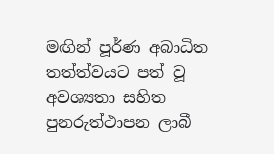මඟින් පූර්ණ අබාධිත තත්ත්වයට පත් වූ අවශ්‍යතා සහිත පුනරුත්ථාපන ලාබී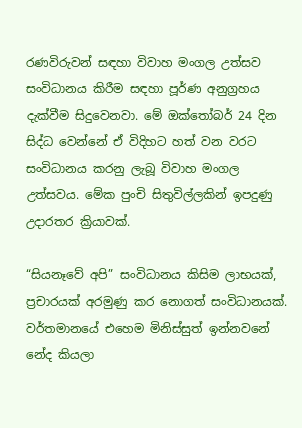රණවිරුවන් සඳහා විවාහ මංගල උත්සව සංවිධානය කිරීම සඳහා පූර්ණ අනුග්‍රහය දැක්වීම සිදුවෙනවා. මේ ඔක්තෝබර් 24 දින සිද්ධ වෙන්නේ ඒ විදිහට හත් වන වරට සංවිධානය කරනු ලැබූ විවාහ මංගල උත්සවය. මේක පුංචි සිතුවිල්ලකින් ඉපදුණු උදාරතර ක්‍රියාවක්.

“සියනෑවේ අපි” සංවිධානය කිසිම ලාභයක්, ප්‍රචාරයක් අරමුණු කර නොගත් සංවිධානයක්. වර්තමානයේ එහෙම මිනිස්සුත් ඉන්නවනේ නේද කියලා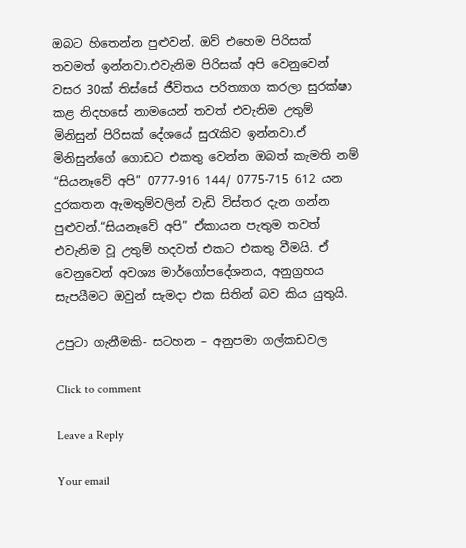ඔබට හිතෙන්න පුළුවන්. ඔව් එහෙම පිරිසක් තවමත් ඉන්නවා.එවැනිම පිරිසක් අපි වෙනුවෙන් වසර 30ක් තිස්සේ ජීවිතය පරිත්‍යාග කරලා සුරක්ෂා කළ නිදහසේ නාමයෙන් තවත් එවැනිම උතුම් මිනිසුන් පිරිසක් දේශයේ සුරැකිව ඉන්නවා.ඒ මිනිසුන්ගේ ගොඩට එකතු වෙන්න ඔබත් කැමති නම් “සියනෑවේ අපි” 0777-916 144/ 0775-715 612 යන දුරකතන ඇමතුම්වලින් වැඩි විස්තර දැන ගන්න පුළුවන්.“සියනෑවේ අපි” ඒකායන පැතුම තවත් එවැනිම වූ උතුම් හදවත් එකට එකතු වීමයි. ඒ වෙනුවෙන් අවශ්‍ය මාර්ගෝපදේශනය, අනුග්‍රහය සැපයීමට ඔවුන් සැමදා එක සිතින් බව කිය යුතුයි.

උපුටා ගැනීමකි- සටහන – අනුපමා ගල්කඩවල

Click to comment

Leave a Reply

Your email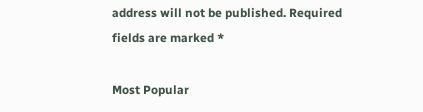address will not be published. Required fields are marked *

Most Popular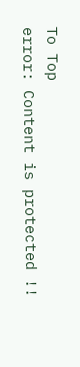To Top
error: Content is protected !!